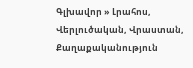Գլխավոր » Լրահոս, Վերլուծական, Վրաստան, Քաղաքականություն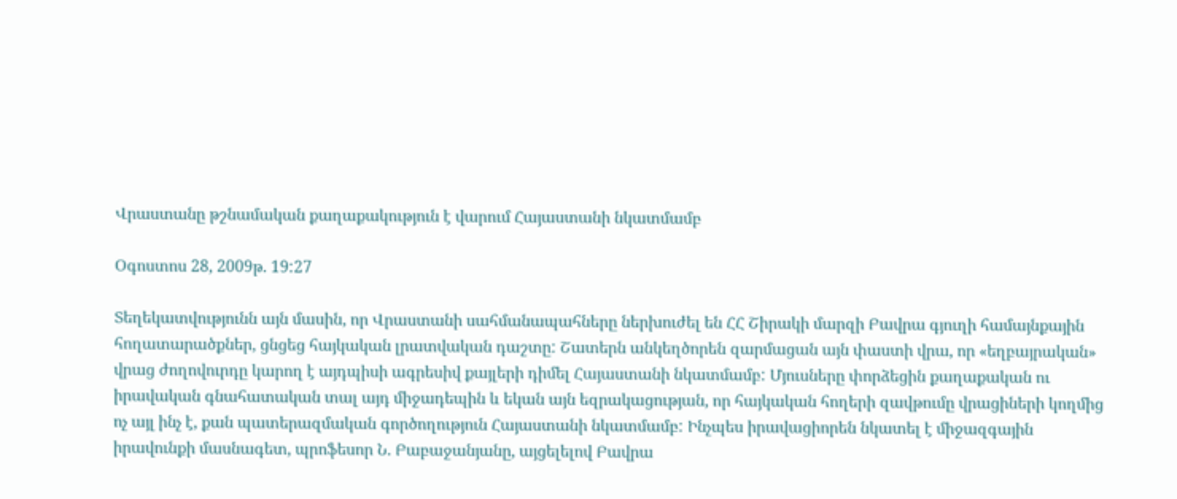Վրաստանը թշնամական քաղաքակություն է վարում Հայաստանի նկատմամբ

Օգոստոս 28, 2009թ. 19:27

Տեղեկատվությունն այն մասին, որ Վրաստանի սահմանապահները ներխուժել են ՀՀ Շիրակի մարզի Բավրա գյուղի համայնքային հողատարածքներ, ցնցեց հայկական լրատվական դաշտը: Շատերն անկեղծորեն զարմացան այն փաստի վրա, որ «եղբայրական» վրաց ժողովուրդը կարող է այդպիսի ագրեսիվ քայլերի դիմել Հայաստանի նկատմամբ: Մյուսները փորձեցին քաղաքական ու իրավական գնահատական տալ այդ միջադեպին և եկան այն եզրակացության, որ հայկական հողերի զավթումը վրացիների կողմից ոչ այլ ինչ է, քան պատերազմական գործողություն Հայաստանի նկատմամբ: Ինչպես իրավացիորեն նկատել է միջազգային իրավունքի մասնագետ, պրոֆեսոր Ն. Բաբաջանյանը, այցելելով Բավրա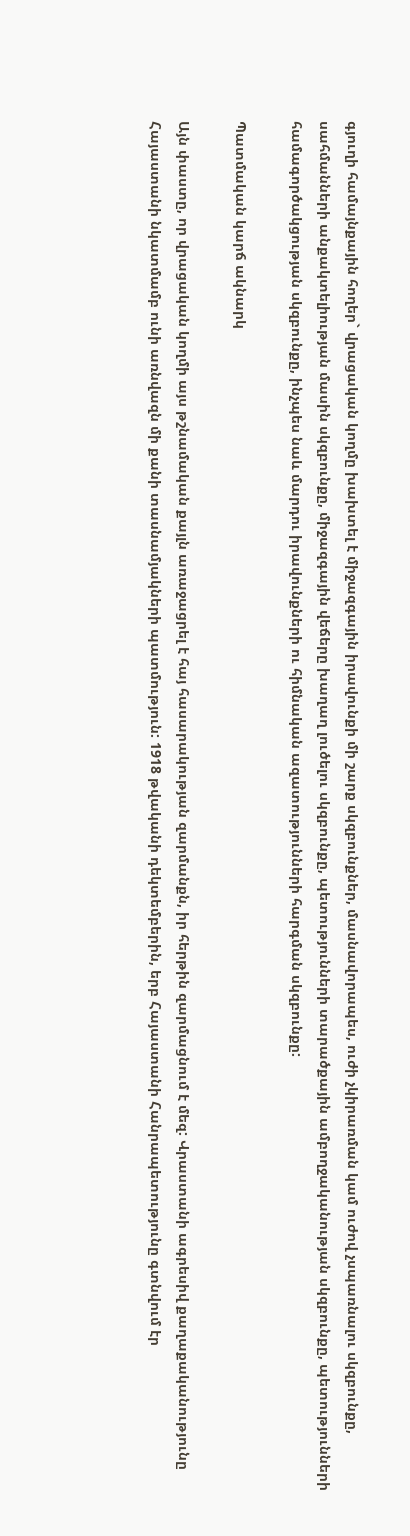գյուղի համայնքային հողեր` վրացական կողմը խախտել է միջազգային իրավունքի մի շարք սկզբունքներ, մասնավորապես, ուժի չկիրառման կամ ուժով չսպառնալու սկզբունքը,  սահմանների անքակտելիության մասին սկզբունքը, միջազգային վեճերը խաղաղ լուծելու սկզբունքը, պետությունների տարածքային ամբողջականության սկզբունքը, պետությունների համագործակցության սկզբունքը, ինչպես նաև մարդու իրավունքների ու հիմնական ազատությունների հարգման սկզբունքը:

Պատմական կարճ ակնարկ

Այն փաստը, որ վրացական կողմի այս թշնամական քայլն առաջացրել է հայ հասարակության զարմանքն, իր հերթին զարմացնում է մեզ: Վրաստանի ագրեսիվ քաղաքականությունը Հայաստանի նկատմամբ ունի առնվազն մի քանի տասնամյակների պատմություն: 1918 թվականի դեկտեմբերին, երբ Հայաստանի Հանրապետությունը գտնվում էր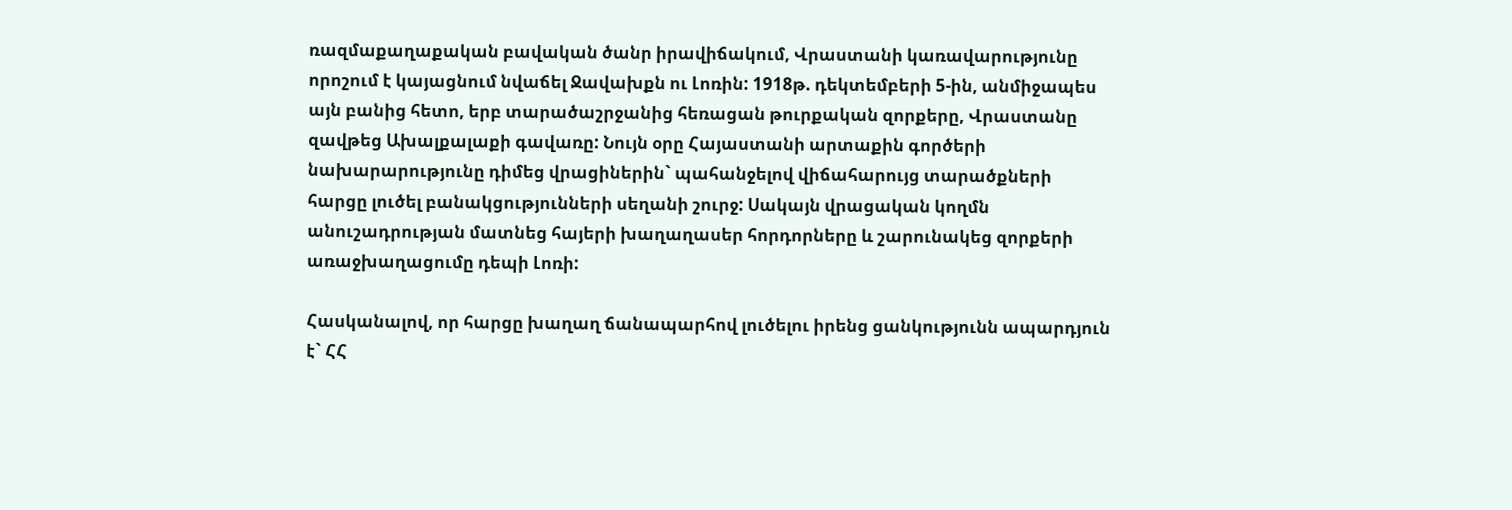ռազմաքաղաքական բավական ծանր իրավիճակում, Վրաստանի կառավարությունը որոշում է կայացնում նվաճել Ջավախքն ու Լոռին: 1918թ. դեկտեմբերի 5-ին, անմիջապես այն բանից հետո, երբ տարածաշրջանից հեռացան թուրքական զորքերը, Վրաստանը զավթեց Ախալքալաքի գավառը: Նույն օրը Հայաստանի արտաքին գործերի նախարարությունը դիմեց վրացիներին` պահանջելով վիճահարույց տարածքների հարցը լուծել բանակցությունների սեղանի շուրջ: Սակայն վրացական կողմն անուշադրության մատնեց հայերի խաղաղասեր հորդորները և շարունակեց զորքերի առաջխաղացումը դեպի Լոռի:

Հասկանալով, որ հարցը խաղաղ ճանապարհով լուծելու իրենց ցանկությունն ապարդյուն է` ՀՀ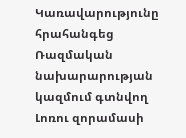Կառավարությունը հրահանգեց Ռազմական նախարարության կազմում գտնվող Լոռու զորամասի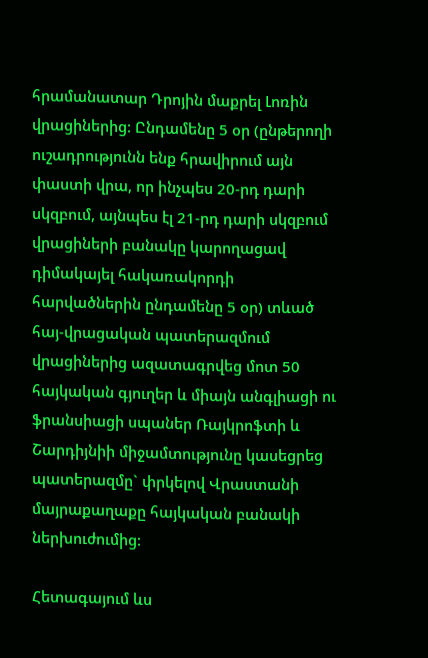հրամանատար Դրոյին մաքրել Լոռին վրացիներից: Ընդամենը 5 օր (ընթերողի ուշադրությունն ենք հրավիրում այն փաստի վրա, որ ինչպես 20-րդ դարի սկզբում, այնպես էլ 21-րդ դարի սկզբում վրացիների բանակը կարողացավ դիմակայել հակառակորդի հարվածներին ընդամենը 5 օր) տևած հայ-վրացական պատերազմում վրացիներից ազատագրվեց մոտ 50 հայկական գյուղեր և միայն անգլիացի ու ֆրանսիացի սպաներ Ռայկրոֆտի և Շարդիյնիի միջամտությունը կասեցրեց պատերազմը` փրկելով Վրաստանի մայրաքաղաքը հայկական բանակի ներխուժումից:

Հետագայում ևս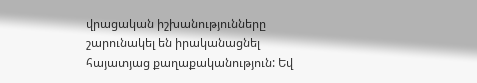վրացական իշխանությունները շարունակել են իրականացնել հայատյաց քաղաքականություն: Եվ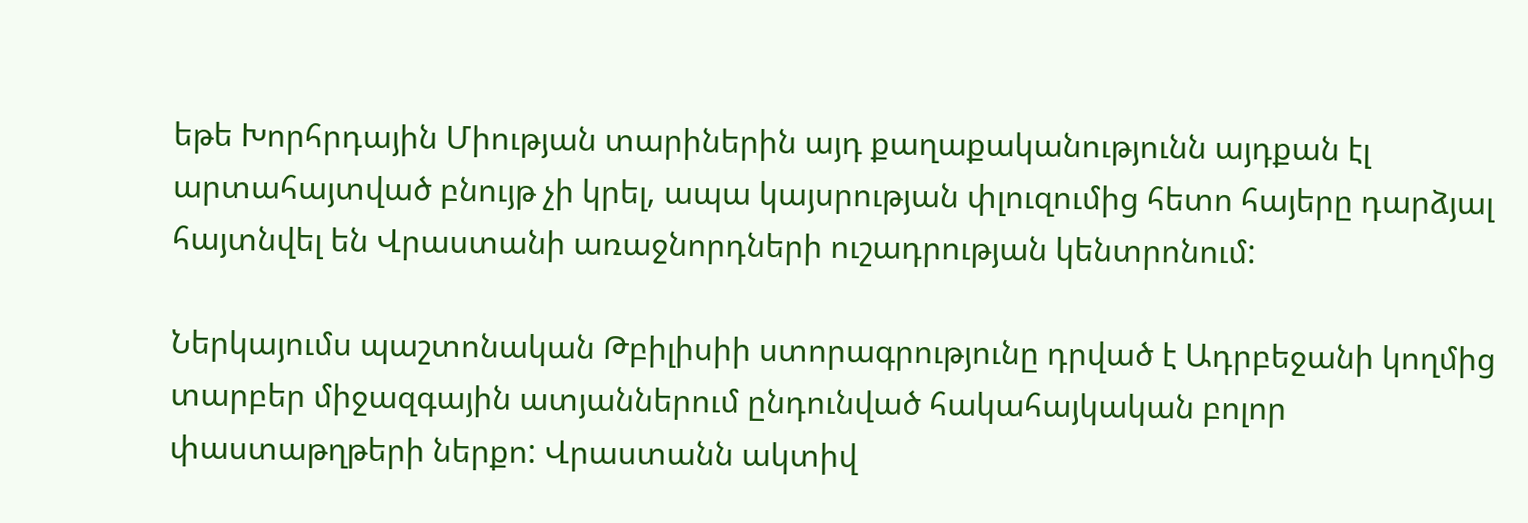եթե Խորհրդային Միության տարիներին այդ քաղաքականությունն այդքան էլ արտահայտված բնույթ չի կրել, ապա կայսրության փլուզումից հետո հայերը դարձյալ հայտնվել են Վրաստանի առաջնորդների ուշադրության կենտրոնում:

Ներկայումս պաշտոնական Թբիլիսիի ստորագրությունը դրված է Ադրբեջանի կողմից տարբեր միջազգային ատյաններում ընդունված հակահայկական բոլոր փաստաթղթերի ներքո: Վրաստանն ակտիվ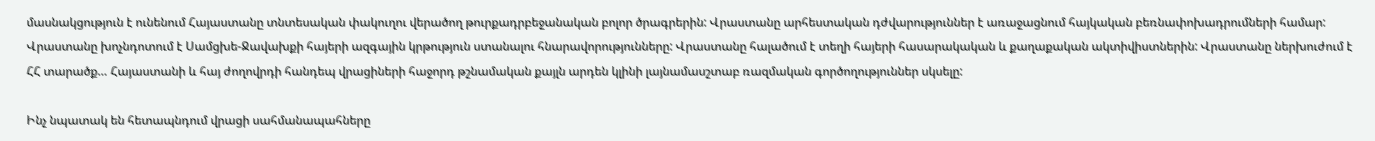մասնակցություն է ունենում Հայաստանը տնտեսական փակուղու վերածող թուրքադրբեջանական բոլոր ծրագրերին: Վրաստանը արհեստական դժվարություններ է առաջացնում հայկական բեռնափոխադրումների համար: Վրաստանը խոչնդոտում է Սամցխե-Ջավախքի հայերի ազգային կրթություն ստանալու հնարավորությունները: Վրաստանը հալածում է տեղի հայերի հասարակական և քաղաքական ակտիվիստներին: Վրաստանը ներխուժում է ՀՀ տարածք… Հայաստանի և հայ ժողովրդի հանդեպ վրացիների հաջորդ թշնամական քայլն արդեն կլինի լայնամասշտաբ ռազմական գործողություններ սկսելը:

Ինչ նպատակ են հետապնդում վրացի սահմանապահները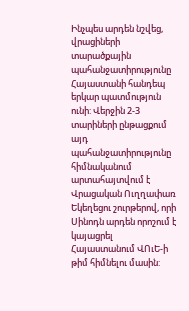Ինչպես արդեն նշվեց, վրացիների տարածքային պահանջատիրությունը Հայաստանի հանդեպ երկար պատմություն ունի: Վերջին 2-3 տարիների ընթացքում այդ պահանջատիրությունը հիմնականում արտահայտվում է Վրացական Ուղղափառ Եկեղեցու շուրթերով, որի Սինոդն արդեն որոշում է կայացրել Հայաստանում ՎՈւԵ-ի թիմ հիմնելու մասին: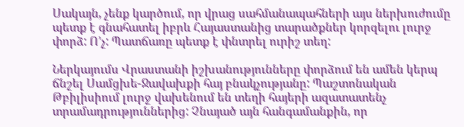Սակայն, չենք կարծում, որ վրաց սահմանապահների այս ներխուժումը պետք է գնահատել իբրև Հայաստանից տարածքներ կորզելու լուրջ փորձ: Ո’չ: Պատճառը պետք է փնտրել ուրիշ տեղ:

Ներկայումս Վրաստանի իշխանությունները փորձում են ամեն կերպ ճնշել Սամցխե-Ջավախքի հայ բնակչությանը: Պաշտոնական Թբիլիսիում լուրջ վախենում են տեղի հայերի ազատատենչ տրամադրություններից: Չնայած այն հանգամանքին, որ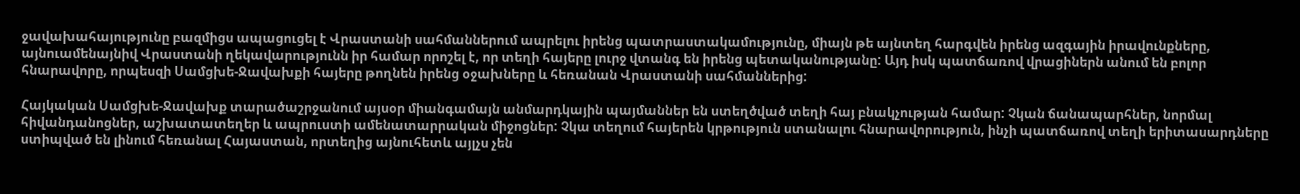ջավախահայությունը բազմիցս ապացուցել է Վրաստանի սահմաններում ապրելու իրենց պատրաստակամությունը, միայն թե այնտեղ հարգվեն իրենց ազգային իրավունքները, այնուամենայնիվ Վրաստանի ղեկավարությունն իր համար որոշել է, որ տեղի հայերը լուրջ վտանգ են իրենց պետականությանը: Այդ իսկ պատճառով վրացիներն անում են բոլոր հնարավորը, որպեսզի Սամցխե-Ջավախքի հայերը թողնեն իրենց օջախները և հեռանան Վրաստանի սահմաններից:

Հայկական Սամցխե-Ջավախք տարածաշրջանում այսօր միանգամայն անմարդկային պայմաններ են ստեղծված տեղի հայ բնակչության համար: Չկան ճանապարհներ, նորմալ հիվանդանոցներ, աշխատատեղեր և ապրուստի ամենատարրական միջոցներ: Չկա տեղում հայերեն կրթություն ստանալու հնարավորություն, ինչի պատճառով տեղի երիտասարդները ստիպված են լինում հեռանալ Հայաստան, որտեղից այնուհետև այլչս չեն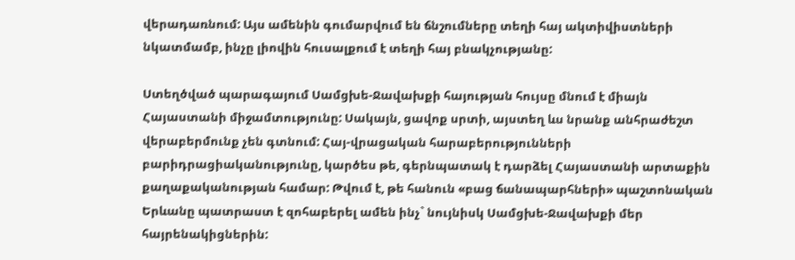վերադառնում: Այս ամենին գումարվում են ճնշումները տեղի հայ ակտիվիստների նկատմամբ, ինչը լիովին հուսալքում է տեղի հայ բնակչությանը:

Ստեղծված պարագայում Սամցխե-Ջավախքի հայության հույսը մնում է միայն Հայաստանի միջամտությունը: Սակայն, ցավոք սրտի, այստեղ ևս նրանք անհրաժեշտ վերաբերմունք չեն գտնում: Հայ-վրացական հարաբերությունների բարիդրացիականությունը, կարծես թե, գերնպատակ է դարձել Հայաստանի արտաքին քաղաքականության համար: Թվում է, թե հանուն «բաց ճանապարհների» պաշտոնական Երևանը պատրաստ է զոհաբերել ամեն ինչ` նույնիսկ Սամցխե-Ջավախքի մեր հայրենակիցներին: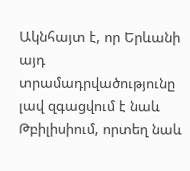Ակնհայտ է, որ Երևանի այդ տրամադրվածությունը լավ զգացվում է նաև Թբիլիսիում, որտեղ նաև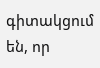գիտակցում են, որ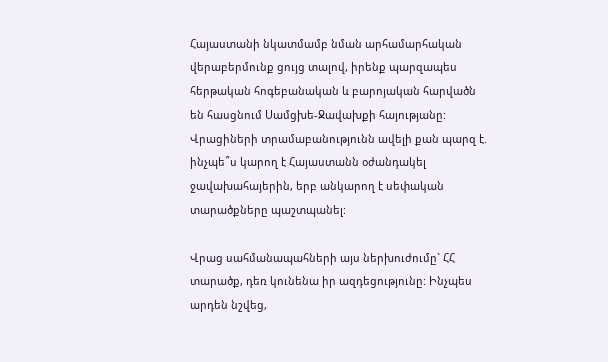Հայաստանի նկատմամբ նման արհամարհական վերաբերմունք ցույց տալով, իրենք պարզապես հերթական հոգեբանական և բարոյական հարվածն են հասցնում Սամցխե-Ջավախքի հայությանը: Վրացիների տրամաբանությունն ավելի քան պարզ է. ինչպե՞ս կարող է Հայաստանն օժանդակել ջավախահայերին, երբ անկարող է սեփական տարածքները պաշտպանել:

Վրաց սահմանապահների այս ներխուժումը` ՀՀ տարածք, դեռ կունենա իր ազդեցությունը: Ինչպես արդեն նշվեց,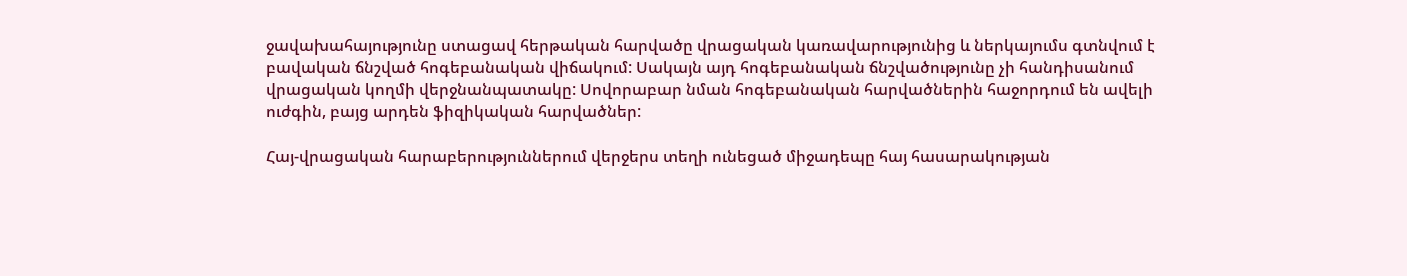ջավախահայությունը ստացավ հերթական հարվածը վրացական կառավարությունից և ներկայումս գտնվում է բավական ճնշված հոգեբանական վիճակում: Սակայն այդ հոգեբանական ճնշվածությունը չի հանդիսանում վրացական կողմի վերջնանպատակը: Սովորաբար նման հոգեբանական հարվածներին հաջորդում են ավելի ուժգին, բայց արդեն ֆիզիկական հարվածներ:

Հայ-վրացական հարաբերություններում վերջերս տեղի ունեցած միջադեպը հայ հասարակության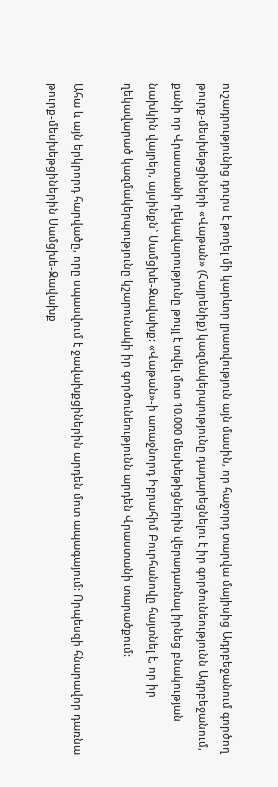ուշադրությունից դուրս է թողել մի կարևոր լրատվություն այն մասին, որ հաջորդ տարվա մայիսից Ադրբեջանում գործող թուրք-մեսխեթցիների «Վաթան» (Հայրենիք) կազմակերպությունը դադարեցնելու է իր գործունեությունն Ադրբեջանում, քանի որ Վրաստանի ղեկավարությունը թույլ է տվել մոտ 10.000 մեսխեթիցներին վերադառնալ իրնեց բնակության նախկին վայրեր, այսինքն` Սամցխե-Ջավախք: «Վաթան»-ի առաջնորդ Իբրահիմ Բուրհանովը հայտնել է, որ իր ղեկավարած կազմակերպությունը կշարունակի իր գործունեությունն արդեն Վրաստանի տարածքում:

Ահա և այն երկրորդ հարվածը, որը սպասվում է ջավախքցիներին արդեն մոտ ապագայում: Որպեսզի հնարավոր դառնա թուրք-մեսխեթցիներին Սամցխե-Ջավախք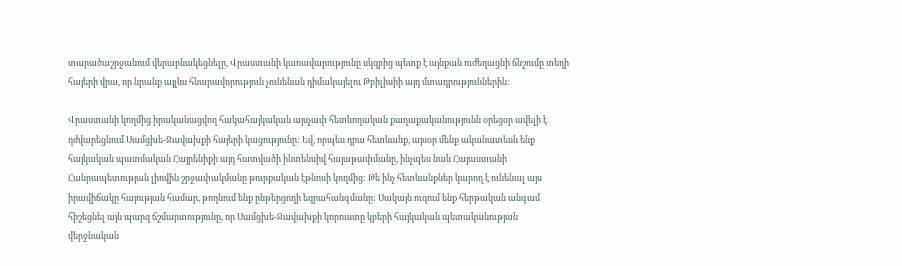տարածաշրջանում վերաբնակեցնելը, Վրաստանի կառավարությունը սկզբից պետք է այնքան ուժեղացնի ճնշումը տեղի հայերի վրա, որ նրանք այլևս հնարավորություն չունենան դիմակայելու Թբիլիսիի այդ մտադրություններին:

Վրաստանի կողմից իրականացվող հակահայկական այսչափ հետևողական քաղաքականությունն օրեցօր ավելի է դժվարեցնում Սամցխե-Ջավախքի հայերի կացությունը: Եվ, որպես դրա հետևանք, այսօր մենք ականատեսն ենք հայկական պատմական Հայրենիքի այդ հատվածի ինտենսիվ հայաթափմանը, ինչպես նաև Հայաստանի Հանրապետության լիովին շրջափակմանը թուրքական էթնոսի կողմից: Թե ինչ հետևանքներ կարող է ունենալ այս իրավիճակը հայության համար, թողնում ենք ընթերցողի եզրահանգմանը: Սակայն ուզում ենք հերթական անգամ հիշեցնել այն պարզ ճշմարտությունը, որ Սամցխե-Ջավախքի կորուստը կբերի հայկական պետականության վերջնական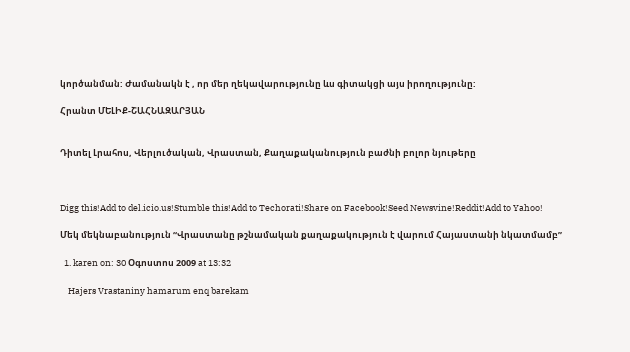կործանման: Ժամանակն է , որ մեր ղեկավարությունը ևս գիտակցի այս իրողությունը:

Հրանտ ՄԵԼԻՔ-ՇԱՀՆԱԶԱՐՅԱՆ


Դիտել Լրահոս, Վերլուծական, Վրաստան, Քաղաքականություն բաժնի բոլոր նյութերը



Digg this!Add to del.icio.us!Stumble this!Add to Techorati!Share on Facebook!Seed Newsvine!Reddit!Add to Yahoo!

Մեկ մեկնաբանություն “Վրաստանը թշնամական քաղաքակություն է վարում Հայաստանի նկատմամբ”

  1. karen on: 30 Օգոստոս 2009 at 13:32

    Hajers Vrastaniny hamarum enq barekam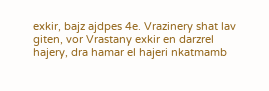exkir, bajz ajdpes 4e. Vrazinery shat lav giten, vor Vrastany exkir en darzrel hajery, dra hamar el hajeri nkatmamb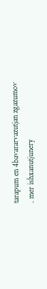tarapum en 4bavararvazutjan zgazumov . mer ishxanutjunery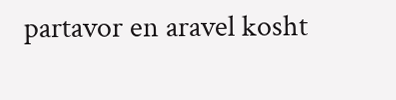partavor en aravel kosht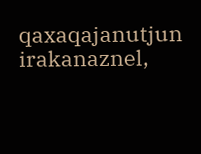qaxaqajanutjun irakanaznel,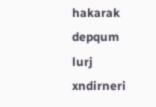hakarak depqum lurj xndirneri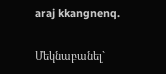araj kkangnenq.

Մեկնաբանել`